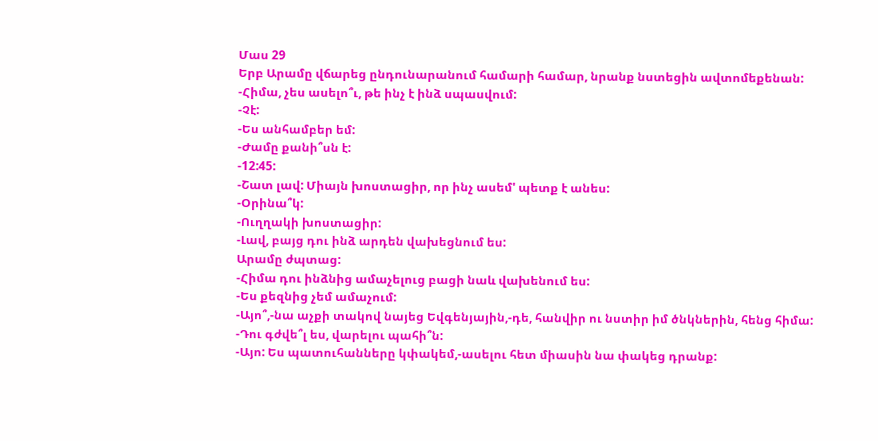Մաս 29
Երբ Արամը վճարեց ընդունարանում համարի համար, նրանք նստեցին ավտոմեքենան:
-Հիմա, չես ասելո՞ւ, թե ինչ է ինձ սպասվում:
-Չէ:
-Ես անհամբեր եմ:
-Ժամը քանի՞սն է:
-12:45:
-Շատ լավ: Միայն խոստացիր, որ ինչ ասեմ' պետք է անես:
-Օրինա՞կ:
-Ուղղակի խոստացիր:
-Լավ, բայց դու ինձ արդեն վախեցնում ես:
Արամը ժպտաց:
-Հիմա դու ինձնից ամաչելուց բացի նաև վախենում ես:
-Ես քեզնից չեմ ամաչում:
-Այո՞,-նա աչքի տակով նայեց Եվգենյային,-դե, հանվիր ու նստիր իմ ծնկներին, հենց հիմա:
-Դու գժվե՞լ ես, վարելու պահի՞ն:
-Այո: Ես պատուհանները կփակեմ,-ասելու հետ միասին նա փակեց դրանք: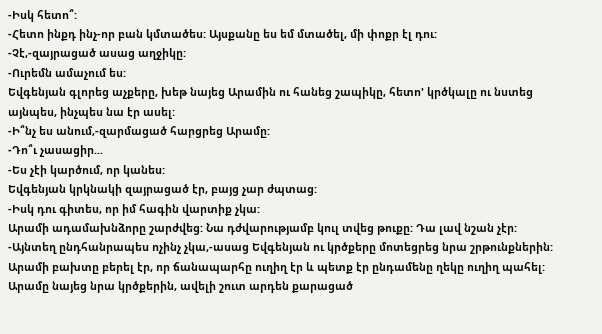-Իսկ հետո՞:
-Հետո ինքդ ինչ-որ բան կմտածես: Այսքանը ես եմ մտածել, մի փոքր էլ դու:
-Չէ,-զայրացած ասաց աղջիկը:
-Ուրեմն ամաչում ես:
Եվգենյան գլորեց աչքերը, խեթ նայեց Արամին ու հանեց շապիկը, հետո' կրծկալը ու նստեց այնպես, ինչպես նա էր ասել:
-Ի՞նչ ես անում,-զարմացած հարցրեց Արամը:
-Դո՞ւ չասացիր...
-Ես չէի կարծում, որ կանես:
Եվգենյան կրկնակի զայրացած էր, բայց չար ժպտաց:
-Իսկ դու գիտես, որ իմ հագին վարտիք չկա:
Արամի ադամախնձորը շարժվեց: Նա դժվարությամբ կուլ տվեց թուքը: Դա լավ նշան չէր:
-Այնտեղ ընդհանրապես ոչինչ չկա,-ասաց Եվգենյան ու կրծքերը մոտեցրեց նրա շրթունքներին: Արամի բախտը բերել էր, որ ճանապարհը ուղիղ էր և պետք էր ընդամենը ղեկը ուղիղ պահել: Արամը նայեց նրա կրծքերին, ավելի շուտ արդեն քարացած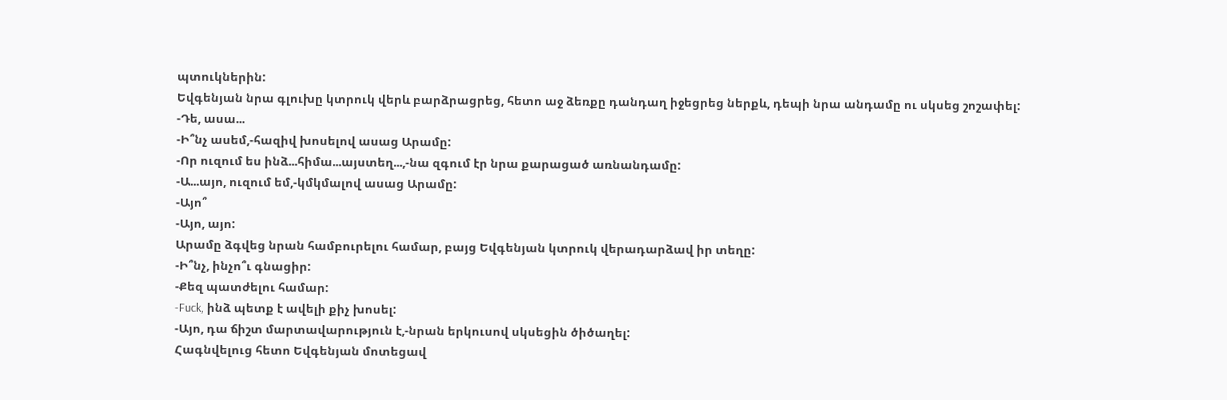պտուկներին:
Եվգենյան նրա գլուխը կտրուկ վերև բարձրացրեց, հետո աջ ձեռքը դանդաղ իջեցրեց ներքև, դեպի նրա անդամը ու սկսեց շոշափել:
-Դե, ասա...
-Ի՞նչ ասեմ,-հազիվ խոսելով ասաց Արամը:
-Որ ուզում ես ինձ...հիմա...այստեղ...,-նա զգում էր նրա քարացած առնանդամը:
-Ա...այո, ուզում եմ,-կմկմալով ասաց Արամը:
-Այո՞
-Այո, այո:
Արամը ձգվեց նրան համբուրելու համար, բայց Եվգենյան կտրուկ վերադարձավ իր տեղը:
-Ի՞նչ, ինչո՞ւ գնացիր:
-Քեզ պատժելու համար:
-Fuck, ինձ պետք է ավելի քիչ խոսել:
-Այո, դա ճիշտ մարտավարություն է,-նրան երկուսով սկսեցին ծիծաղել:
Հագնվելուց հետո Եվգենյան մոտեցավ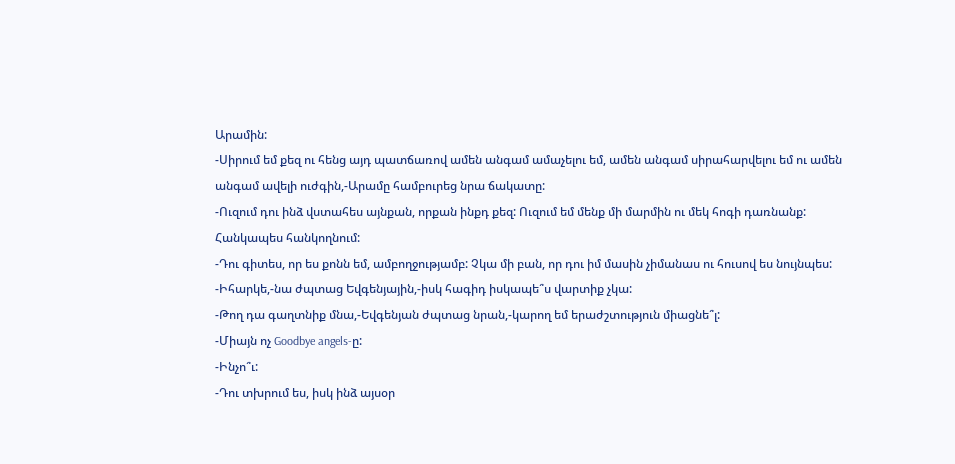Արամին:
-Սիրում եմ քեզ ու հենց այդ պատճառով ամեն անգամ ամաչելու եմ, ամեն անգամ սիրահարվելու եմ ու ամեն անգամ ավելի ուժգին,-Արամը համբուրեց նրա ճակատը:
-Ուզում դու ինձ վստահես այնքան, որքան ինքդ քեզ: Ուզում եմ մենք մի մարմին ու մեկ հոգի դառնանք: Հանկապես հանկողնում:
-Դու գիտես, որ ես քոնն եմ, ամբողջությամբ: Չկա մի բան, որ դու իմ մասին չիմանաս ու հուսով ես նույնպես:
-Իհարկե,-նա ժպտաց Եվգենյային,-իսկ հագիդ իսկապե՞ս վարտիք չկա:
-Թող դա գաղտնիք մնա,-Եվգենյան ժպտաց նրան,-կարող եմ երաժշտություն միացնե՞լ:
-Միայն ոչ Goodbye angels-ը:
-Ինչո՞ւ:
-Դու տխրում ես, իսկ ինձ այսօր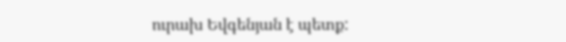ուրախ Եվգենյան է պետք: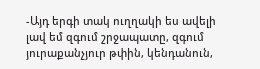-Այդ երգի տակ ուղղակի ես ավելի լավ եմ զգում շրջապատը, զգում յուրաքանչյուր թփին, կենդանուն,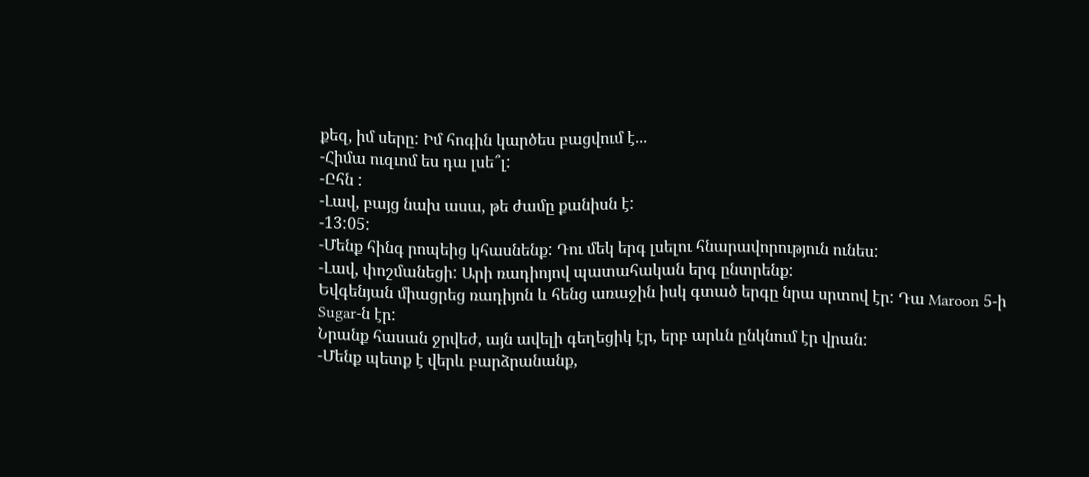քեզ, իմ սերը: Իմ հոգին կարծես բացվում է...
-Հիմա ուզւոմ ես դա լսե՞լ:
-Ըհն :
-Լավ, բայց նախ ասա, թե ժամը քանիսն է:
-13:05:
-Մենք հինգ րոպեից կհասնենք: Դու մեկ երգ լսելու հնարավորություն ունես:
-Լավ, փոշմանեցի: Արի ռադիոյով պատահական երգ ընտրենք:
Եվգենյան միացրեց ռադիյոն և հենց առաջին իսկ գտած երգը նրա սրտով էր: Դա Maroon 5-ի Sugar-ն էր:
Նրանք հասան ջրվեժ, այն ավելի գեղեցիկ էր, երբ արևն ընկնում էր վրան:
-Մենք պետք է վերև բարձրանանք,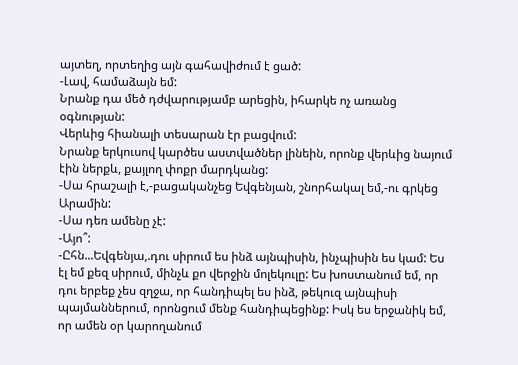այտեղ, որտեղից այն գահավիժում է ցած:
-Լավ, համաձայն եմ:
Նրանք դա մեծ դժվարությամբ արեցին, իհարկե ոչ առանց օգնության:
Վերևից հիանալի տեսարան էր բացվում:
Նրանք երկուսով կարծես աստվածներ լինեին, որոնք վերևից նայում էին ներքև, քայլող փոքր մարդկանց:
-Սա հրաշալի է,-բացականչեց Եվգենյան, շնորհակալ եմ,-ու գրկեց Արամին:
-Սա դեռ ամենը չէ:
-Այո՞:
-Ըհն...Եվգենյա,.դու սիրում ես ինձ այնպիսին, ինչպիսին ես կամ: Ես էլ եմ քեզ սիրում, մինչև քո վերջին մոլեկուլը: Ես խոստանում եմ, որ դու երբեք չես զղջա, որ հանդիպել ես ինձ, թեկուզ այնպիսի պայմաններում, որոնցում մենք հանդիպեցինք: Իսկ ես երջանիկ եմ, որ ամեն օր կարողանում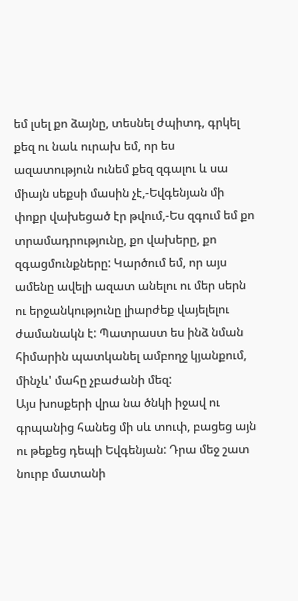եմ լսել քո ձայնը, տեսնել ժպիտդ, գրկել քեզ ու նաև ուրախ եմ, որ ես ազատություն ունեմ քեզ զգալու և սա միայն սեքսի մասին չէ,-Եվգենյան մի փոքր վախեցած էր թվում,-Ես զգում եմ քո տրամադրությունը, քո վախերը, քո զգացմունքները: Կարծում եմ, որ այս ամենը ավելի ազատ անելու ու մեր սերն ու երջանկությունը լիարժեք վայելելու ժամանակն է: Պատրաստ ես ինձ նման հիմարին պատկանել ամբողջ կյանքում, մինչև' մահը չբաժանի մեզ:
Այս խոսքերի վրա նա ծնկի իջավ ու գրպանից հանեց մի սև տուփ, բացեց այն ու թեքեց դեպի Եվգենյան: Դրա մեջ շատ նուրբ մատանի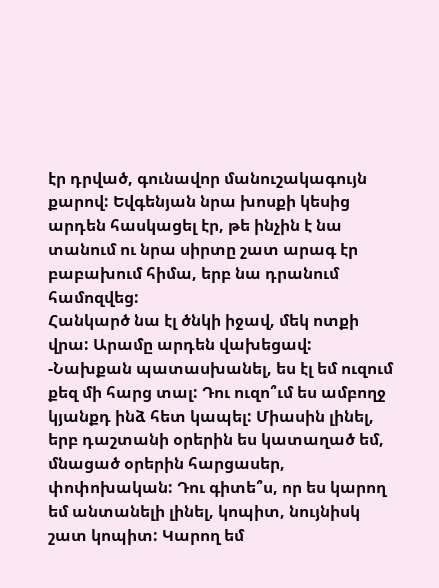էր դրված, գունավոր մանուշակագույն քարով: Եվգենյան նրա խոսքի կեսից արդեն հասկացել էր, թե ինչին է նա տանում ու նրա սիրտը շատ արագ էր բաբախում հիմա, երբ նա դրանում համոզվեց:
Հանկարծ նա էլ ծնկի իջավ, մեկ ոտքի վրա: Արամը արդեն վախեցավ:
-Նախքան պատասխանել, ես էլ եմ ուզում քեզ մի հարց տալ: Դու ուզո՞ւմ ես ամբողջ կյանքդ ինձ հետ կապել: Միասին լինել, երբ դաշտանի օրերին ես կատաղած եմ, մնացած օրերին հարցասեր, փոփոխական: Դու գիտե՞ս, որ ես կարող եմ անտանելի լինել, կոպիտ, նույնիսկ շատ կոպիտ: Կարող եմ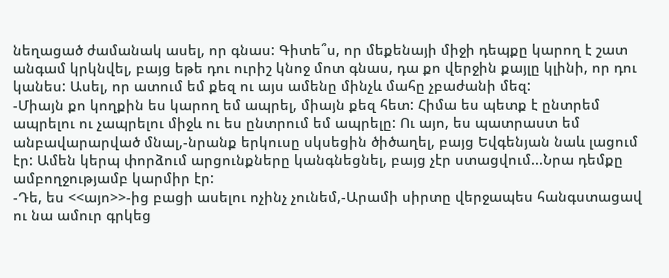նեղացած ժամանակ ասել, որ գնաս: Գիտե՞ս, որ մեքենայի միջի դեպքը կարող է շատ անգամ կրկնվել, բայց եթե դու ուրիշ կնոջ մոտ գնաս, դա քո վերջին քայլը կլինի, որ դու կանես: Ասել, որ ատում եմ քեզ ու այս ամենը մինչև մահը չբաժանի մեզ:
-Միայն քո կողքին ես կարող եմ ապրել, միայն քեզ հետ: Հիմա ես պետք է ընտրեմ ապրելու ու չապրելու միջև ու ես ընտրում եմ ապրելը: Ու այո, ես պատրաստ եմ անբավարարված մնալ,-նրանք երկուսը սկսեցին ծիծաղել, բայց Եվգենյան նաև լացում էր: Ամեն կերպ փորձում արցունքները կանգնեցնել, բայց չէր ստացվում...Նրա դեմքը ամբողջությամբ կարմիր էր:
-Դե, ես <<այո>>-ից բացի ասելու ոչինչ չունեմ,-Արամի սիրտը վերջապես հանգստացավ ու նա ամուր գրկեց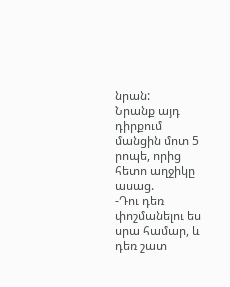նրան:
Նրանք այդ դիրքում մանցին մոտ 5 րոպե, որից հետո աղջիկը ասաց.
-Դու դեռ փոշմանելու ես սրա համար, և դեռ շատ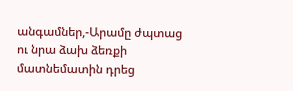անգամներ,-Արամը ժպտաց ու նրա ձախ ձեռքի մատնեմատին դրեց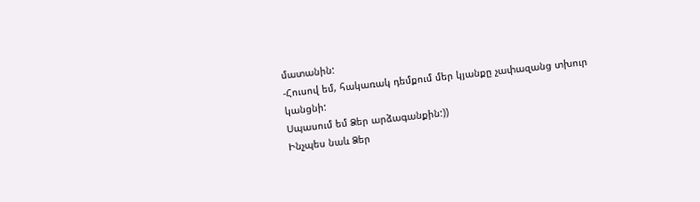մատանին:
-Հուսով եմ, հակառակ դեմքում մեր կյանքը չափազանց տխուր կանցնի:
Սպասում եմ Ձեր արձագանքին:))
Ինչպես նաև Ձեր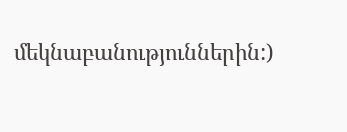մեկնաբանություններին:)